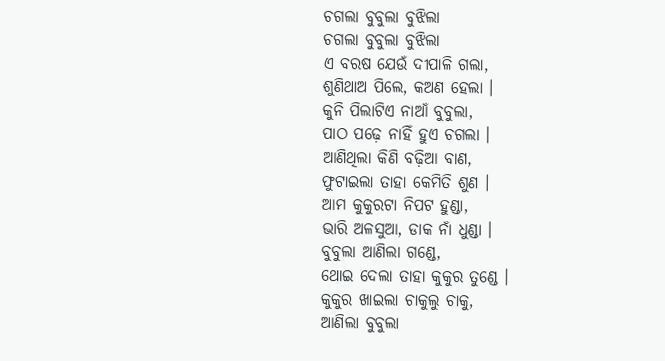ଚଗଲା ବୁବୁଲା ବୁଝିଲା
ଚଗଲା ବୁବୁଲା ବୁଝିଲା
ଏ ବରଷ ଯେଉଁ ଦୀପାଳି ଗଲା,
ଶୁଣିଥାଅ ପିଲେ, କଅଣ ହେଲା ।
କୁନି ପିଲାଟିଏ ନାଆଁ ବୁବୁଲା,
ପାଠ ପଢ଼େ ନାହିଁ ହୁଏ ଚଗଲା ।
ଆଣିଥିଲା କିଣି ବଢ଼ିଆ ବାଣ,
ଫୁଟାଇଲା ତାହା କେମିତି ଶୁଣ ।
ଆମ କୁକୁରଟା ନିପଟ ହୁଣ୍ଡା,
ଭାରି ଅଳସୁଆ, ଡାକ ନାଁ ଧୁଣ୍ଡା ।
ବୁବୁଲା ଆଣିଲା ଗଣ୍ଡେ,
ଥୋଇ ଦେଲା ତାହା କୁକୁର ତୁଣ୍ଡେ ।
କୁକୁର ଖାଇଲା ଚାକୁଲୁ ଚାକୁ,
ଆଣିଲା ବୁବୁଲା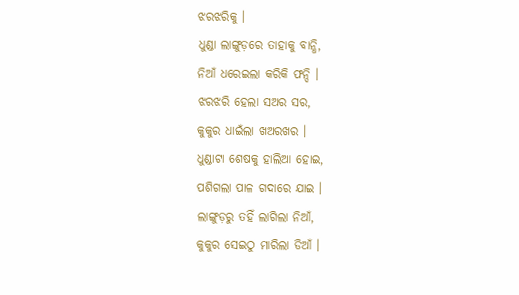ଝରଝରିକୁ ।
ଧୁଣ୍ଡା ଲାଙ୍ଗୁଡ଼ରେ ତାହାକୁ ବାନ୍ଧି,
ନିଆଁ ଧରେଇଲା କରିକି ଫନ୍ଦି ।
ଝରଝରି ହେଲା ସଅର ସର,
କୁକୁର ଧାଇଁଲା ଖଅରଖର ।
ଧୁଣ୍ଡାଟା ଶେଷକୁ ହାଲିଆ ହୋଇ,
ପଶିଗଲା ପାଳ ଗଦାରେ ଯାଇ ।
ଲାଙ୍ଗୁଡ଼ରୁ ତହିଁ ଲାଗିଲା ନିଆଁ,
କୁକୁର ସେଇଠୁ ମାରିଲା ଡିଆଁ ।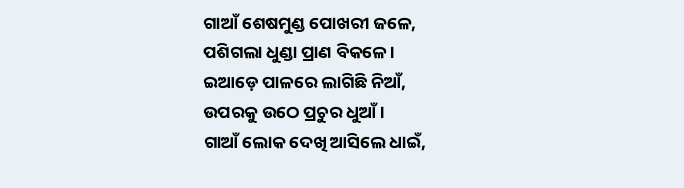ଗାଆଁ ଶେଷମୁଣ୍ଡ ପୋଖରୀ ଜଳେ,
ପଶିଗଲା ଧୁଣ୍ଡା ପ୍ରାଣ ବିକଳେ ।
ଇଆଡ଼େ ପାଳରେ ଲାଗିଛି ନିଆଁ,
ଉପରକୁ ଉଠେ ପ୍ରଚୁର ଧୁଆଁ ।
ଗାଆଁ ଲୋକ ଦେଖି ଆସିଲେ ଧାଇଁ,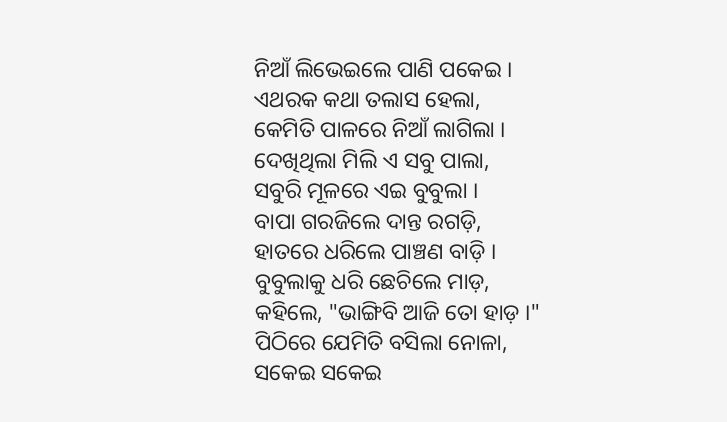ନିଆଁ ଲିଭେଇଲେ ପାଣି ପକେଇ ।
ଏଥରକ କଥା ତଲାସ ହେଲା,
କେମିତି ପାଳରେ ନିଆଁ ଲାଗିଲା ।
ଦେଖିଥିଲା ମିଲି ଏ ସବୁ ପାଲା,
ସବୁରି ମୂଳରେ ଏଇ ବୁବୁଲା ।
ବାପା ଗରଜିଲେ ଦାନ୍ତ ରଗଡ଼ି,
ହାତରେ ଧରିଲେ ପାଞ୍ଚଣ ବାଡ଼ି ।
ବୁବୁଲାକୁ ଧରି ଛେଚିଲେ ମାଡ଼,
କହିଲେ, "ଭାଙ୍ଗିବି ଆଜି ତୋ ହାଡ଼ ।"
ପିଠିରେ ଯେମିତି ବସିଲା ନୋଳା,
ସକେଇ ସକେଇ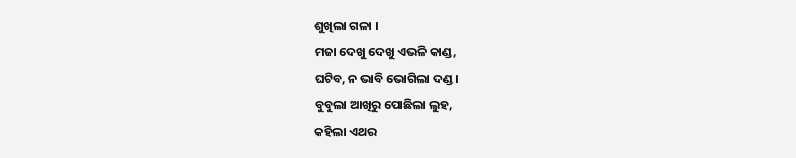ଶୁଖିଲା ଗଳା ।
ମଜା ଦେଖୁ ଦେଖୁ ଏଭଳି କାଣ୍ଡ,
ଘଟିବ, ନ ଭାବି ଭୋଗିଲା ଦଣ୍ଡ ।
ବୁବୁଲା ଆଖିରୁ ପୋଛିଲା ଲୁହ,
କହିଲା ଏଥର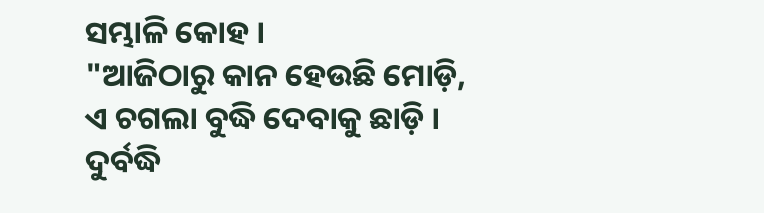ସମ୍ଭାଳି କୋହ ।
"ଆଜିଠାରୁ କାନ ହେଉଛି ମୋଡ଼ି,
ଏ ଚଗଲା ବୁଦ୍ଧି ଦେବାକୁ ଛାଡ଼ି ।
ଦୁର୍ବଦ୍ଧି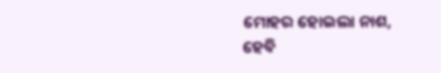ମୋହର ହୋଇଲା ନାଶ,
ହେବି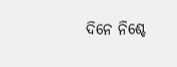ଦିନେ ନିଶ୍ଚେ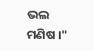ଭଲ ମଣିଷ ।"